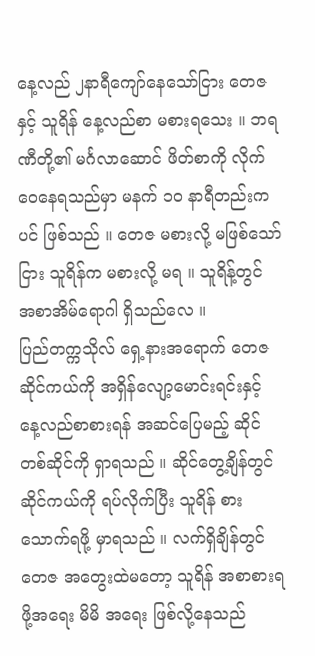နေ့လည် ၂နာရီကျော်နေသော်ငြား တေဇနှင့် သူရိန် နေ့လည်စာ မစားရသေး ။ ဘရဏီတို့၏ မင်္ဂလာဆောင် ဖိတ်စာကို လိုက်ဝေနေရသည်မှာ မနက် ၁၀ နာရီတည်းကပင် ဖြစ်သည် ။ တေဇ မစားလို့ မဖြစ်သော်ငြား သူရိန်က မစားလို့ မရ ။ သူရိန့်တွင် အစာအိမ်ရောဂါ ရှိသည်လေ ။
ပြည်တက္ကသိုလ် ရှေ့နားအရောက် တေဇ ဆိုင်ကယ်ကို အရှိန်လျော့မောင်းရင်းနှင့် နေ့လည်စာစားရန် အဆင်ပြေမည့် ဆိုင်တစ်ဆိုင်ကို ရှာရသည် ။ ဆိုင်တွေ့ချိန်တွင် ဆိုင်ကယ်ကို ရပ်လိုက်ပြီး သူရိန် စားသောက်ရဖို့ မှာရသည် ။ လက်ရှိချိန်တွင် တေဇ အတွေးထဲမတော့ သူရိန် အစာစားရဖို့အရေး မိမိ အရေး ဖြစ်လို့နေသည်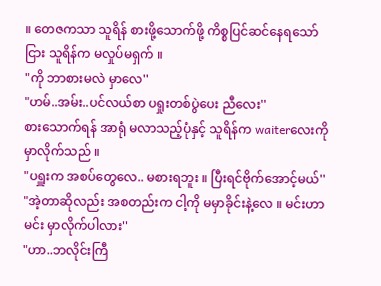။ တေဇကသာ သူရိန် စားဖို့သောက်ဖို့ ကိစ္စပြင်ဆင်နေရသော်ငြား သူရိန်က မလှုပ်မရှက် ။
"ကို ဘာစားမလဲ မှာလေ''
"ဟမ်..အမ်း..ပင်လယ်စာ ပရှုးတစ်ပွဲပေး ညီလေး''
စားသောက်ရန် အာရုံ မလာသည့်ပုံနှင့် သူရိန်က waiterလေးကို မှာလိုက်သည် ။
"ပရှူးက အစပ်တွေလေ.. မစားရဘူး ။ ပြီးရင်ဗိုက်အောင့်မယ်''
"အဲ့တာဆိုလည်း အစတည်းက ငါ့ကို မမှာခိုင်းနဲ့လေ ။ မင်းဟာမင်း မှာလိုက်ပါလား''
"ဟာ..ဘလိုင်းကြီ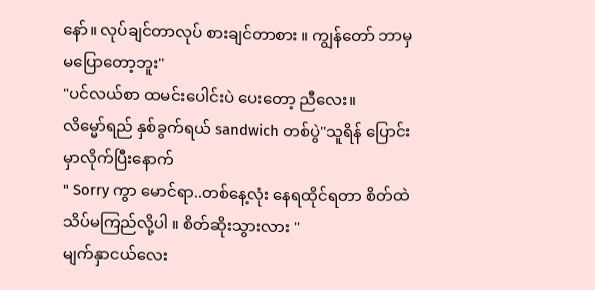နော်။ လုပ်ချင်တာလုပ် စားချင်တာစား ။ ကျွန်တော် ဘာမှ မပြောတော့ဘူး''
"ပင်လယ်စာ ထမင်းပေါင်းပဲ ပေးတော့ ညီလေး။
လိမ္မော်ရည် နှစ်ခွက်ရယ် sandwich တစ်ပွဲ''သူရိန် ပြောင်းမှာလိုက်ပြီးနောက်
" Sorry ကွာ မောင်ရာ..တစ်နေ့လုံး နေရထိုင်ရတာ စိတ်ထဲ သိပ်မကြည်လို့ပါ ။ စိတ်ဆိုးသွားလား ''
မျက်နှာငယ်လေး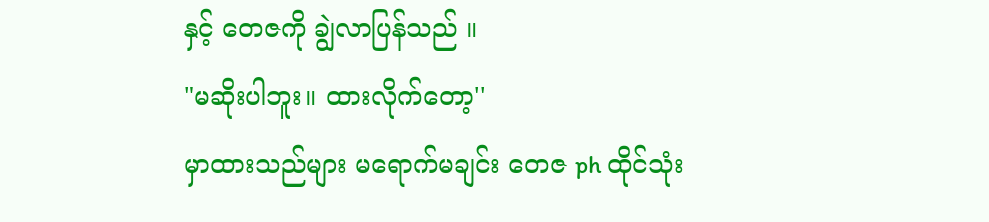နှင့် တေဇကို ချွဲလာပြန်သည် ။
"မဆိုးပါဘူး။ ထားလိုက်တော့''
မှာထားသည်များ မရောက်မချင်း တေဇ ph ထိုင်သုံး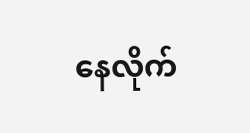နေလိုက်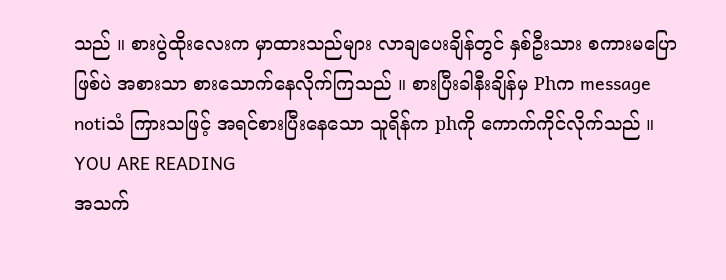သည် ။ စားပွဲထိုးလေးက မှာထားသည်များ လာချပေးချိန်တွင် နှစ်ဦးသား စကားမပြောဖြစ်ပဲ အစားသာ စားသောက်နေလိုက်ကြသည် ။ စားပြီးခါနီးချိန်မှ Phက message notiသံ ကြားသဖြင့် အရင်စားပြီးနေသော သူရိန်က phကို ကောက်ကိုင်လိုက်သည် ။
YOU ARE READING
အသက်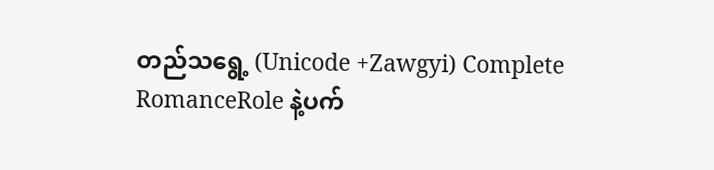တည်သရွေ့ (Unicode +Zawgyi) Complete
RomanceRole နဲ့ပက်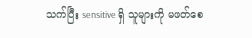သက်ပြီး sensitive ရှိ သူများကို မဖတ်စေ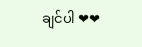ချင်ပါ ❤❤